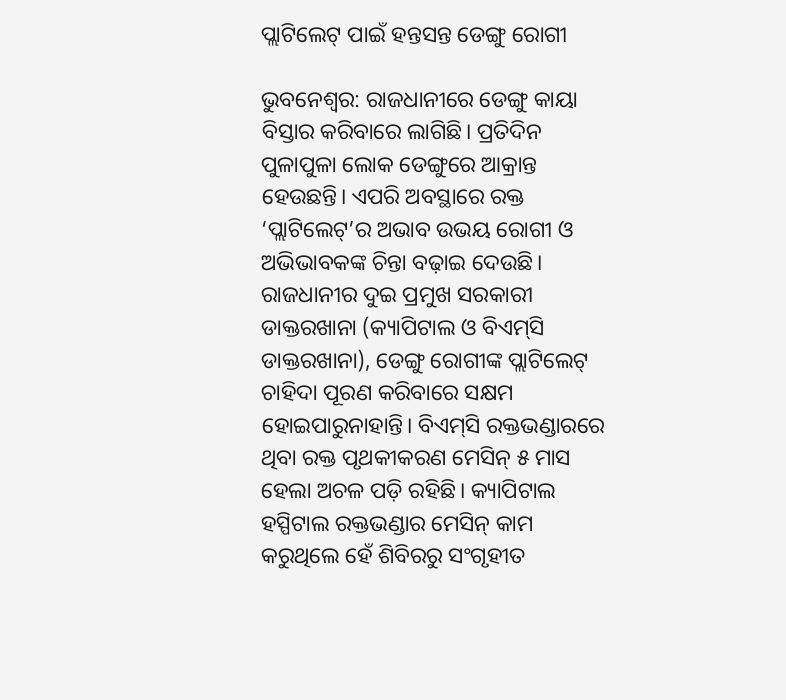ପ୍ଲାଟିଲେଟ୍‌ ପାଇଁ ହନ୍ତସନ୍ତ ଡେଙ୍ଗୁ ରୋଗୀ

ଭୁବନେଶ୍ବର: ରାଜଧାନୀରେ ଡେଙ୍ଗୁ କାୟା ବିସ୍ତାର କରିବାରେ ଲାଗିଛି। ପ୍ରତିଦିନ ପୁଳାପୁଳା ଲୋକ ଡେଙ୍ଗୁରେ ଆକ୍ରାନ୍ତ ହେଉଛନ୍ତି। ଏପରି ଅବସ୍ଥାରେ ରକ୍ତ ‘ପ୍ଲାଟିଲେଟ୍‌’ର ଅଭାବ ଉଭୟ ରୋଗୀ ଓ ଅଭିଭାବକଙ୍କ ଚିନ୍ତା ବଢ଼ାଇ ଦେଉଛି। ରାଜଧାନୀର ଦୁଇ ପ୍ରମୁଖ ସରକାରୀ ଡାକ୍ତରଖାନା (କ୍ୟାପିଟାଲ ଓ ବିଏମ୍‌ସି ଡାକ୍ତରଖାନା), ଡେଙ୍ଗୁ ରୋଗୀଙ୍କ ପ୍ଲାଟିଲେଟ୍‌ ଚାହିଦା ପୂରଣ କରିବାରେ ସକ୍ଷମ ହୋଇପାରୁନାହାନ୍ତି। ବିଏମ୍‌ସି ରକ୍ତଭଣ୍ଡାରରେ ଥିବା ରକ୍ତ ପୃଥକୀକରଣ ମେସିନ୍‌ ୫ ମାସ ହେଲା ଅଚଳ ପଡ଼ି ରହିଛି। କ୍ୟାପିଟାଲ ହସ୍ପିଟାଲ ରକ୍ତଭଣ୍ଡାର ମେସିନ୍‌ କାମ କରୁଥିଲେ ହେଁ ଶିବିରରୁ ସଂଗୃହୀତ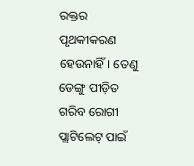ରକ୍ତର ପୃଥକୀକରଣ ହେଉନାହିଁ। ତେଣୁ ଡେଙ୍ଗୁ ପୀଡ଼ିତ ଗରିବ ରୋଗୀ ପ୍ଲାଟିଲେଟ୍‌ ପାଇଁ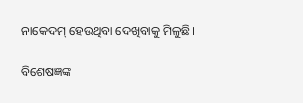ନାକେଦମ୍‌ ହେଉଥିବା ଦେଖିବାକୁ ମିଳୁଛି।

ବିଶେଷଜ୍ଞଙ୍କ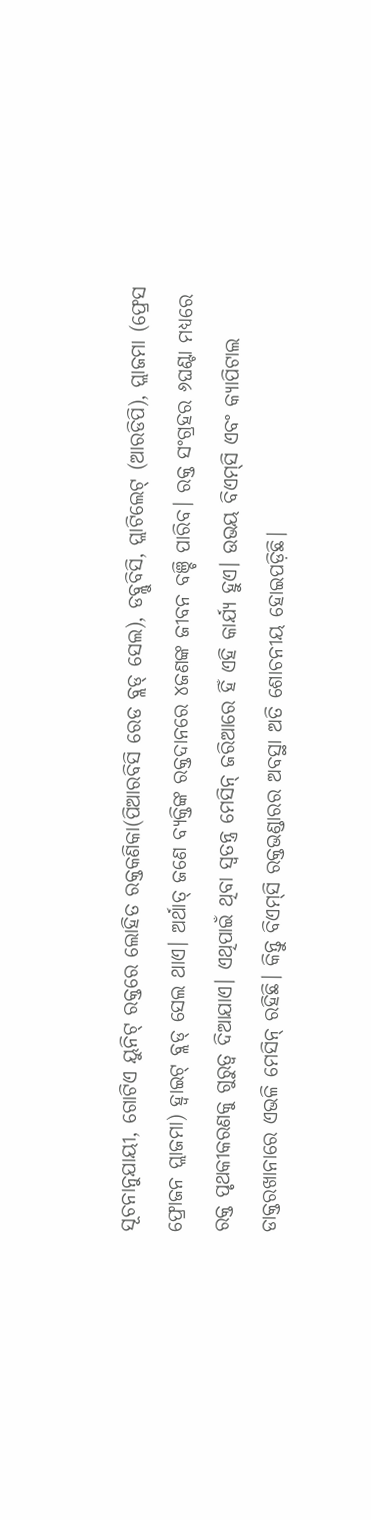ସୂଚନାନୁଯାୟୀ, ଗୋଟିଏ ୟୁନିଟ୍‌ ରକ୍ତରେ ଲୋହିତ ରକ୍ତକଣିକା(ପିଆରବିସି ରେଡ ବ୍ଲଡ୍‌ ସେଲ), ଡବ୍ଲୁବିସି, ପ୍ଲାଟିଲେଟ୍‌ (ଆରଡିପି), ପ୍ଲାଜମା (ଫ୍ରେସ ଫ୍ରୋଜନ ପ୍ଲାଜମା) ହ୍ବାଇଟ୍‌ ବ୍ଲଡ୍‌ ସେଲ ଥାଏ। ଅର୍ଥାତ୍‌ ଜଣେ ବ୍ୟକ୍ତିଙ୍କ ରକ୍ତଦାନରେ ୪ଜଣଙ୍କ ଜୀବନ ବଞ୍ଚି ପାରିବ। ରକ୍ତ ସଂଗ୍ରହର ୬ଘଣ୍ଟା ମଧ୍ୟରେ ରକ୍ତ ପୃଥକୀକରଣକୁ ଗୁରୁତ୍ବ ଦିଆଯାଏ। ଏଥିପାଇଁ ଥିବା ସ୍ବତନ୍ତ୍ର ମେସିନ୍‌ ଜରିଆରେ ହିଁ ଏହି କାର୍ଯ୍ୟ ହୁଏ। ଉଭୟ ବିଏମ୍‌ସି ଏବଂ କ୍ୟାପିଟାଲ ଡାକ୍ତରଖାନାରେ ଏଭଳି ମେସିନ୍‌ ରହିଛି। କିନ୍ତୁ ବିଏମ୍‌ସି ରକ୍ତଭଣ୍ଡାରର ଅବସ୍ଥା ଅତି ଶୋଚନୀୟ ହୋଇପଡ଼ିଛି।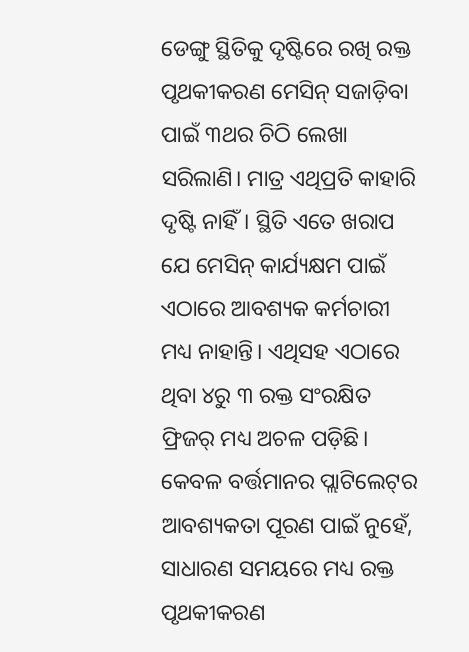ଡେଙ୍ଗୁ ସ୍ଥିତିକୁ ଦୃଷ୍ଟିରେ ରଖି ରକ୍ତ ପୃଥକୀକରଣ ମେସିନ୍‌ ସଜାଡ଼ିବା ପାଇଁ ୩ଥର ଚିଠି ଲେଖା ସରିଲାଣି। ମାତ୍ର ଏଥିପ୍ରତି କାହାରି ଦୃଷ୍ଟି ନାହିଁ। ସ୍ଥିତି ଏତେ ଖରାପ ଯେ ମେସିନ୍‌ କାର୍ଯ୍ୟକ୍ଷମ ପାଇଁ ଏଠାରେ ଆବଶ୍ୟକ କର୍ମଚାରୀ ମଧ୍ୟ ନାହାନ୍ତି। ଏଥିସହ ଏଠାରେ ଥିବା ୪ରୁ ୩ ରକ୍ତ ସଂରକ୍ଷିତ ଫ୍ରିଜର୍‌ ମଧ୍ୟ ଅଚଳ ପଡ଼ିଛି। କେବଳ ବର୍ତ୍ତମାନର ପ୍ଲାଟିଲେଟ୍‌ର ଆବଶ୍ୟକତା ପୂରଣ ପାଇଁ ନୁହେଁ, ସାଧାରଣ ସମୟରେ ମଧ୍ୟ ରକ୍ତ ପୃଥକୀକରଣ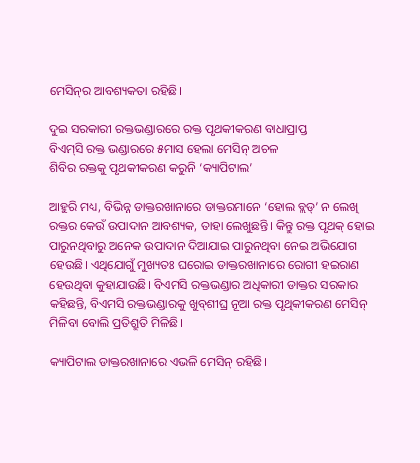ମେସିନ୍‌ର ଆବଶ୍ୟକତା ରହିଛି।

ଦୁଇ ସରକାରୀ ରକ୍ତଭଣ୍ଡାରରେ ରକ୍ତ ପୃଥକୀକରଣ ବାଧାପ୍ରାପ୍ତ
ବିଏମ୍‌ସି ରକ୍ତ ଭଣ୍ଡାରରେ ୫ମାସ ହେଲା ମେସିନ୍‌ ଅଚଳ
ଶିବିର ରକ୍ତକୁ ପୃଥକୀକରଣ କରୁନି ‘କ୍ୟାପିଟାଲ’

ଆହୁରି ମଧ୍ୟ, ବିଭିନ୍ନ ଡାକ୍ତରଖାନାରେ ଡାକ୍ତରମାନେ ‘ହୋଲ ବ୍ଲଡ୍‌’ ନ ଲେଖି ରକ୍ତର କେଉଁ ଉପାଦାନ ଆବଶ୍ୟକ, ତାହା ଲେଖୁଛନ୍ତି। କିନ୍ତୁ ରକ୍ତ ପୃଥକ୍‌ ହୋଇ ପାରୁନଥିବାରୁ ଅନେକ ଉପାଦାନ ଦିଆଯାଇ ପାରୁନଥିବା ନେଇ ଅଭିଯୋଗ ହେଉଛି। ଏଥିଯୋଗୁଁ ମୁଖ୍ୟତଃ ଘରୋଇ ଡାକ୍ତରଖାନାରେ ରୋଗୀ ହଇରାଣ ହେଉଥିବା କୁହାଯାଉଛି। ବିଏମସି ରକ୍ତଭଣ୍ଡାର ଅଧିକାରୀ ଡାକ୍ତର ସରକାର କହିଛନ୍ତି, ବିଏମସି ରକ୍ତଭଣ୍ଡାରକୁ ଖୁବ୍‌ଶୀଘ୍ର ନୂଆ ରକ୍ତ ପୃଥିକୀକରଣ ମେସିନ୍‌ ମିଳିବା ବୋଲି ପ୍ରତିଶ୍ରୁତି ମିଳିଛି।

କ୍ୟାପିଟାଲ ଡାକ୍ତରଖାନାରେ ଏଭଳି ମେସିନ୍‌ ରହିଛି।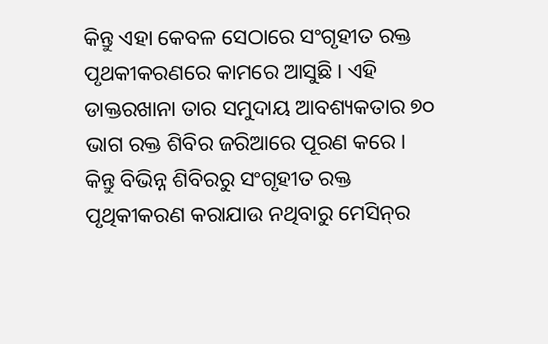କିନ୍ତୁ ଏହା କେବଳ ସେଠାରେ ସଂଗୃହୀତ ରକ୍ତ ପୃଥକୀକରଣରେ କାମରେ ଆସୁଛି। ଏହି ଡାକ୍ତରଖାନା ତାର ସମୁଦାୟ ଆବଶ୍ୟକତାର ୭୦ ଭାଗ ରକ୍ତ ଶିବିର ଜରିଆରେ ପୂରଣ କରେ। କିନ୍ତୁ ବିଭିନ୍ନ ଶିବିରରୁ ସଂଗୃହୀତ ରକ୍ତ ପୃଥିକୀକରଣ କରାଯାଉ ନଥିବାରୁ ମେସିନ୍‌ର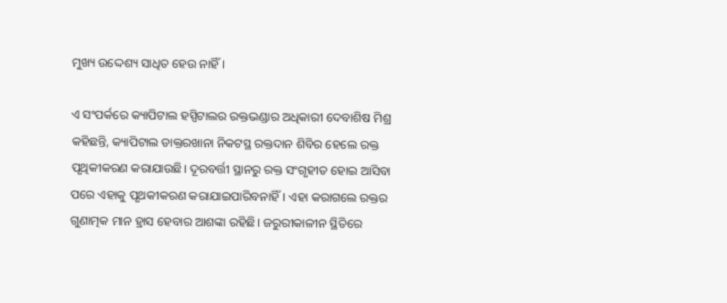ମୁଖ୍ୟ ଉଦ୍ଦେଶ୍ୟ ସାଧିତ ହେଉ ନାହିଁ।

ଏ ସଂପର୍କରେ କ୍ୟାପିଟାଲ ହସ୍ପିଟାଲର ରକ୍ତଭଣ୍ଡାର ଅଧିକାରୀ ଦେବାଶିଷ ମିଶ୍ର କହିଛନ୍ତି, କ୍ୟାପିଟାଲ ଡାକ୍ତରଖାନା ନିକଟସ୍ଥ ରକ୍ତଦାନ ଶିବିର ହେଲେ ରକ୍ତ ପୃଥିକୀକରଣ କରାଯାଉଛି। ଦୂରବର୍ତ୍ତୀ ସ୍ଥାନରୁ ରକ୍ତ ସଂଗୃହୀତ ହୋଇ ଆସିବା ପରେ ଏହାକୁ ପୃଥକୀକରଣ କରାଯାଇପାରିବନାହିଁ। ଏହା କରାଗଲେ ରକ୍ତର ଗୁଣାତ୍ମକ ମାନ ହ୍ରାସ ହେବାର ଆଶଙ୍କା ରହିଛି। ଜରୁରୀକାଳୀନ ସ୍ଥିତିରେ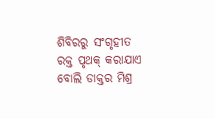ଶିବିରରୁ ସଂଗୃହୀତ ରକ୍ତ ପୃଥକ୍‌ କରାଯାଏ ବୋଲି ଡାକ୍ତର ମିଶ୍ର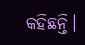କହିଛନ୍ତି।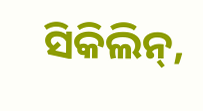ସିକିଲିନ୍‌,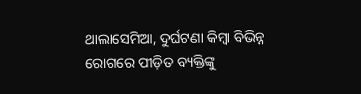ଥାଲାସେମିଆ, ଦୁର୍ଘଟଣା କିମ୍ବା ବିଭିନ୍ନ ରୋଗରେ ପୀଡ଼ିତ ବ୍ୟକ୍ତିଙ୍କୁ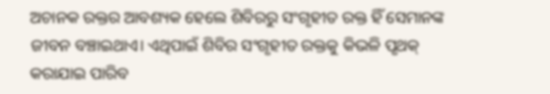ଅଚାନକ ରକ୍ତର ଆବଶ୍ୟକ ହେଲେ ଶିବିରରୁ ସଂଗୃହୀତ ରକ୍ତ ହିଁ ସେମାନଙ୍କ ଜୀବନ ବଞ୍ଚାଇଥାଏ। ଏଥିପାଇଁ ଶିବିର ସଂଗୃହୀତ ରକ୍ତକୁ କିଭଳି ପୃଥକ୍‌ କରାଯାଇ ପାରିବ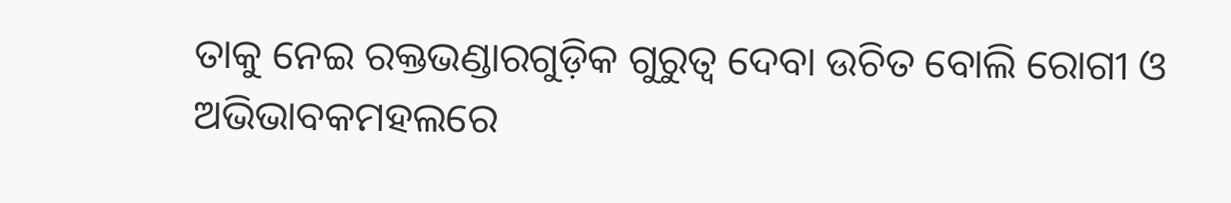ତାକୁ ନେଇ ରକ୍ତଭଣ୍ଡାରଗୁଡ଼ିକ ଗୁରୁତ୍ବ ଦେବା ଉଚିତ ବୋଲି ରୋଗୀ ଓ ଅଭିଭାବକମହଲରେ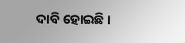ଦାବି ହୋଇଛି।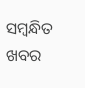ସମ୍ବନ୍ଧିତ ଖବର